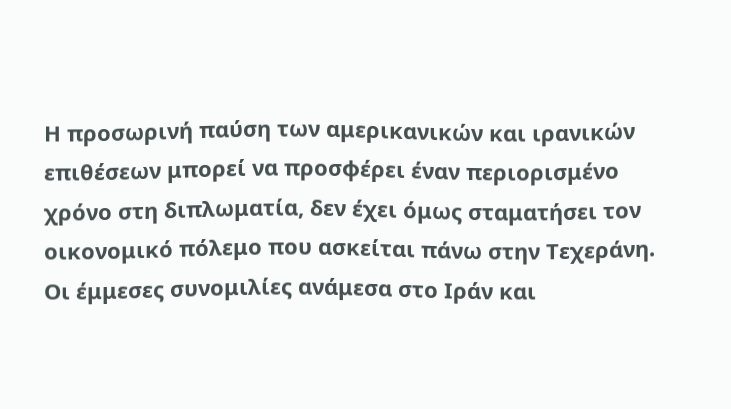Η προσωρινή παύση των αμερικανικών και ιρανικών επιθέσεων μπορεί να προσφέρει έναν περιορισμένο χρόνο στη διπλωματία, δεν έχει όμως σταματήσει τον οικονομικό πόλεμο που ασκείται πάνω στην Τεχεράνη.
Οι έμμεσες συνομιλίες ανάμεσα στο Ιράν και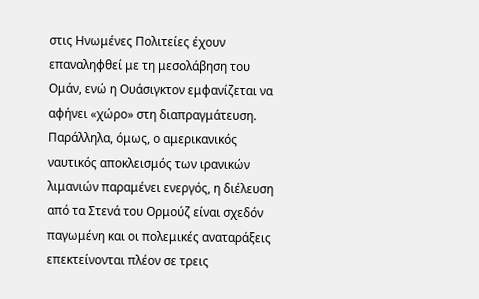στις Ηνωμένες Πολιτείες έχουν επαναληφθεί με τη μεσολάβηση του Ομάν, ενώ η Ουάσιγκτον εμφανίζεται να αφήνει «χώρο» στη διαπραγμάτευση. Παράλληλα, όμως, ο αμερικανικός ναυτικός αποκλεισμός των ιρανικών λιμανιών παραμένει ενεργός, η διέλευση από τα Στενά του Ορμούζ είναι σχεδόν παγωμένη και οι πολεμικές αναταράξεις επεκτείνονται πλέον σε τρεις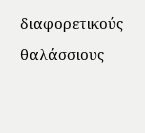διαφορετικούς θαλάσσιους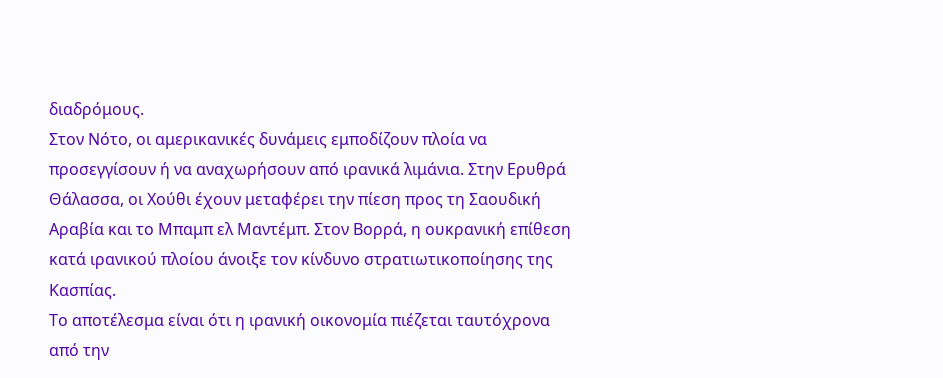διαδρόμους.
Στον Νότο, οι αμερικανικές δυνάμεις εμποδίζουν πλοία να προσεγγίσουν ή να αναχωρήσουν από ιρανικά λιμάνια. Στην Ερυθρά Θάλασσα, οι Χούθι έχουν μεταφέρει την πίεση προς τη Σαουδική Αραβία και το Μπαμπ ελ Μαντέμπ. Στον Βορρά, η ουκρανική επίθεση κατά ιρανικού πλοίου άνοιξε τον κίνδυνο στρατιωτικοποίησης της Κασπίας.
Το αποτέλεσμα είναι ότι η ιρανική οικονομία πιέζεται ταυτόχρονα από την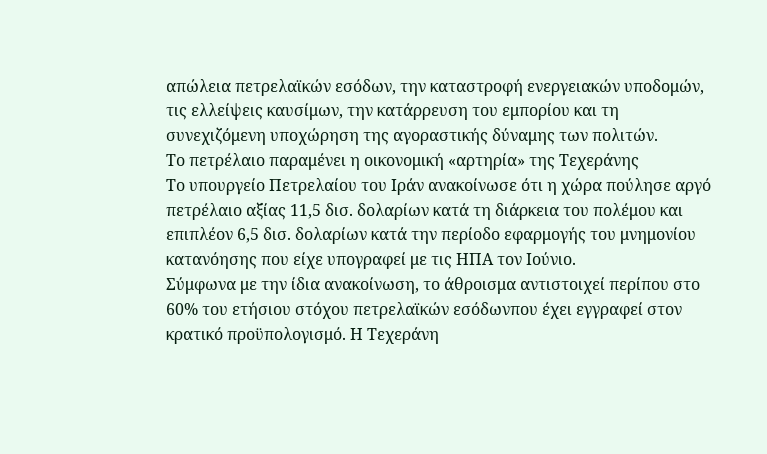απώλεια πετρελαϊκών εσόδων, την καταστροφή ενεργειακών υποδομών, τις ελλείψεις καυσίμων, την κατάρρευση του εμπορίου και τη συνεχιζόμενη υποχώρηση της αγοραστικής δύναμης των πολιτών.
Το πετρέλαιο παραμένει η οικονομική «αρτηρία» της Τεχεράνης
Το υπουργείο Πετρελαίου του Ιράν ανακοίνωσε ότι η χώρα πούλησε αργό πετρέλαιο αξίας 11,5 δισ. δολαρίων κατά τη διάρκεια του πολέμου και επιπλέον 6,5 δισ. δολαρίων κατά την περίοδο εφαρμογής του μνημονίου κατανόησης που είχε υπογραφεί με τις ΗΠΑ τον Ιούνιο.
Σύμφωνα με την ίδια ανακοίνωση, το άθροισμα αντιστοιχεί περίπου στο 60% του ετήσιου στόχου πετρελαϊκών εσόδωνπου έχει εγγραφεί στον κρατικό προϋπολογισμό. Η Τεχεράνη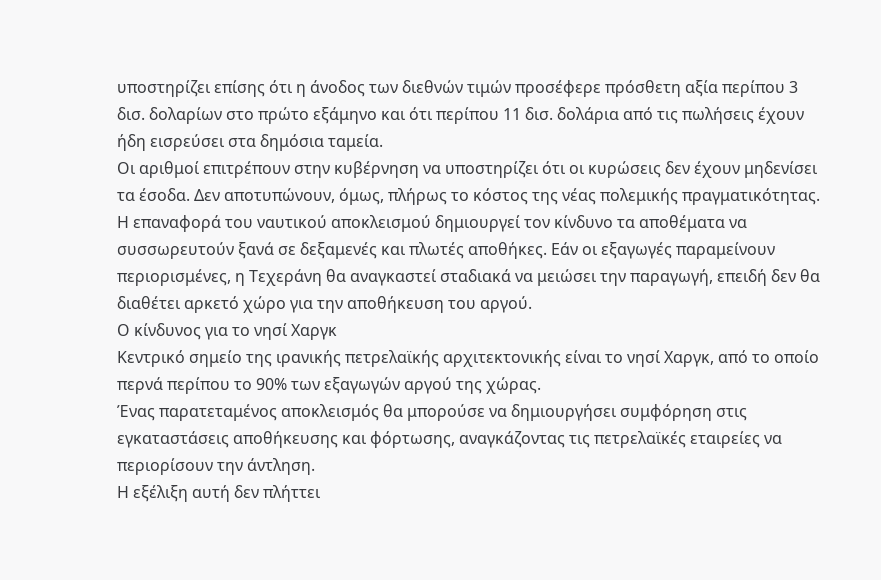υποστηρίζει επίσης ότι η άνοδος των διεθνών τιμών προσέφερε πρόσθετη αξία περίπου 3 δισ. δολαρίων στο πρώτο εξάμηνο και ότι περίπου 11 δισ. δολάρια από τις πωλήσεις έχουν ήδη εισρεύσει στα δημόσια ταμεία.
Οι αριθμοί επιτρέπουν στην κυβέρνηση να υποστηρίζει ότι οι κυρώσεις δεν έχουν μηδενίσει τα έσοδα. Δεν αποτυπώνουν, όμως, πλήρως το κόστος της νέας πολεμικής πραγματικότητας.
Η επαναφορά του ναυτικού αποκλεισμού δημιουργεί τον κίνδυνο τα αποθέματα να συσσωρευτούν ξανά σε δεξαμενές και πλωτές αποθήκες. Εάν οι εξαγωγές παραμείνουν περιορισμένες, η Τεχεράνη θα αναγκαστεί σταδιακά να μειώσει την παραγωγή, επειδή δεν θα διαθέτει αρκετό χώρο για την αποθήκευση του αργού.
Ο κίνδυνος για το νησί Χαργκ
Κεντρικό σημείο της ιρανικής πετρελαϊκής αρχιτεκτονικής είναι το νησί Χαργκ, από το οποίο περνά περίπου το 90% των εξαγωγών αργού της χώρας.
Ένας παρατεταμένος αποκλεισμός θα μπορούσε να δημιουργήσει συμφόρηση στις εγκαταστάσεις αποθήκευσης και φόρτωσης, αναγκάζοντας τις πετρελαϊκές εταιρείες να περιορίσουν την άντληση.
Η εξέλιξη αυτή δεν πλήττει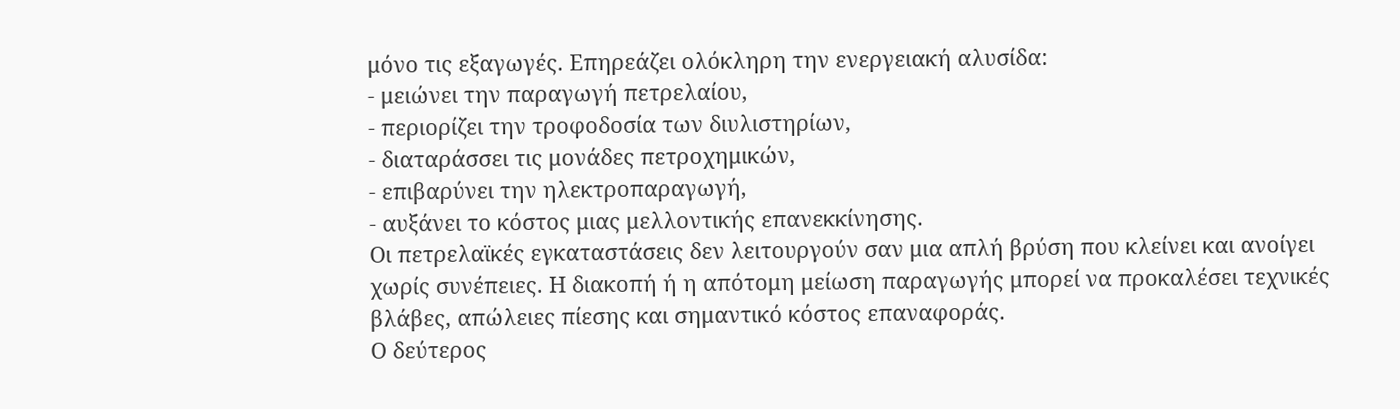μόνο τις εξαγωγές. Επηρεάζει ολόκληρη την ενεργειακή αλυσίδα:
- μειώνει την παραγωγή πετρελαίου,
- περιορίζει την τροφοδοσία των διυλιστηρίων,
- διαταράσσει τις μονάδες πετροχημικών,
- επιβαρύνει την ηλεκτροπαραγωγή,
- αυξάνει το κόστος μιας μελλοντικής επανεκκίνησης.
Οι πετρελαϊκές εγκαταστάσεις δεν λειτουργούν σαν μια απλή βρύση που κλείνει και ανοίγει χωρίς συνέπειες. Η διακοπή ή η απότομη μείωση παραγωγής μπορεί να προκαλέσει τεχνικές βλάβες, απώλειες πίεσης και σημαντικό κόστος επαναφοράς.
Ο δεύτερος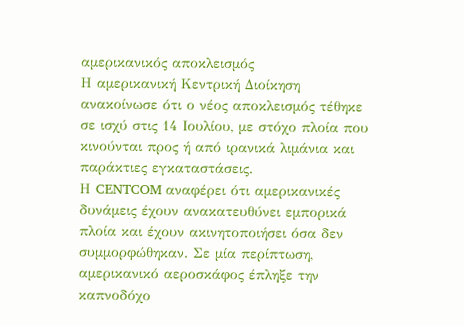αμερικανικός αποκλεισμός
Η αμερικανική Κεντρική Διοίκηση ανακοίνωσε ότι ο νέος αποκλεισμός τέθηκε σε ισχύ στις 14 Ιουλίου, με στόχο πλοία που κινούνται προς ή από ιρανικά λιμάνια και παράκτιες εγκαταστάσεις.
Η CENTCOM αναφέρει ότι αμερικανικές δυνάμεις έχουν ανακατευθύνει εμπορικά πλοία και έχουν ακινητοποιήσει όσα δεν συμμορφώθηκαν. Σε μία περίπτωση, αμερικανικό αεροσκάφος έπληξε την καπνοδόχο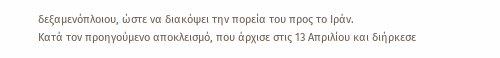δεξαμενόπλοιου, ώστε να διακόψει την πορεία του προς το Ιράν.
Κατά τον προηγούμενο αποκλεισμό, που άρχισε στις 13 Απριλίου και διήρκεσε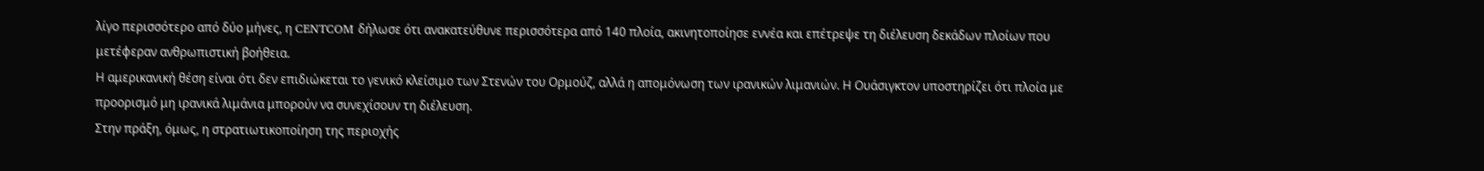λίγο περισσότερο από δύο μήνες, η CENTCOM δήλωσε ότι ανακατεύθυνε περισσότερα από 140 πλοία, ακινητοποίησε εννέα και επέτρεψε τη διέλευση δεκάδων πλοίων που μετέφεραν ανθρωπιστική βοήθεια.
Η αμερικανική θέση είναι ότι δεν επιδιώκεται το γενικό κλείσιμο των Στενών του Ορμούζ, αλλά η απομόνωση των ιρανικών λιμανιών. Η Ουάσιγκτον υποστηρίζει ότι πλοία με προορισμό μη ιρανικά λιμάνια μπορούν να συνεχίσουν τη διέλευση.
Στην πράξη, όμως, η στρατιωτικοποίηση της περιοχής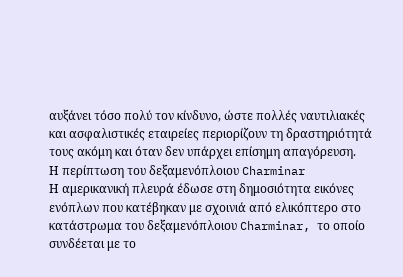αυξάνει τόσο πολύ τον κίνδυνο, ώστε πολλές ναυτιλιακές και ασφαλιστικές εταιρείες περιορίζουν τη δραστηριότητά τους ακόμη και όταν δεν υπάρχει επίσημη απαγόρευση.
Η περίπτωση του δεξαμενόπλοιου Charminar
Η αμερικανική πλευρά έδωσε στη δημοσιότητα εικόνες ενόπλων που κατέβηκαν με σχοινιά από ελικόπτερο στο κατάστρωμα του δεξαμενόπλοιου Charminar, το οποίο συνδέεται με το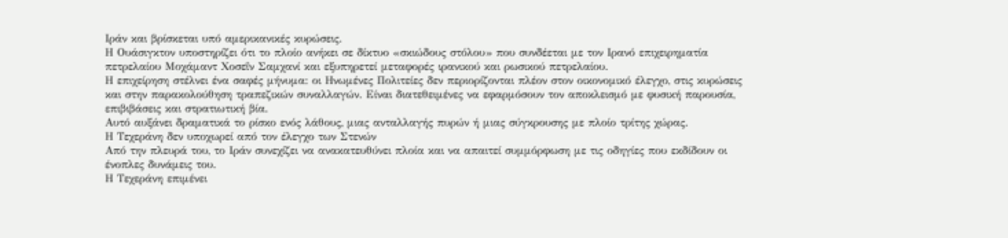Ιράν και βρίσκεται υπό αμερικανικές κυρώσεις.
Η Ουάσιγκτον υποστηρίζει ότι το πλοίο ανήκει σε δίκτυο «σκιώδους στόλου» που συνδέεται με τον Ιρανό επιχειρηματία πετρελαίου Μοχάμαντ Χοσεΐν Σαμχανί και εξυπηρετεί μεταφορές ιρανικού και ρωσικού πετρελαίου.
Η επιχείρηση στέλνει ένα σαφές μήνυμα: οι Ηνωμένες Πολιτείες δεν περιορίζονται πλέον στον οικονομικό έλεγχο, στις κυρώσεις και στην παρακολούθηση τραπεζικών συναλλαγών. Είναι διατεθειμένες να εφαρμόσουν τον αποκλεισμό με φυσική παρουσία, επιβιβάσεις και στρατιωτική βία.
Αυτό αυξάνει δραματικά το ρίσκο ενός λάθους, μιας ανταλλαγής πυρών ή μιας σύγκρουσης με πλοίο τρίτης χώρας.
Η Τεχεράνη δεν υποχωρεί από τον έλεγχο των Στενών
Από την πλευρά του, το Ιράν συνεχίζει να ανακατευθύνει πλοία και να απαιτεί συμμόρφωση με τις οδηγίες που εκδίδουν οι ένοπλες δυνάμεις του.
Η Τεχεράνη επιμένει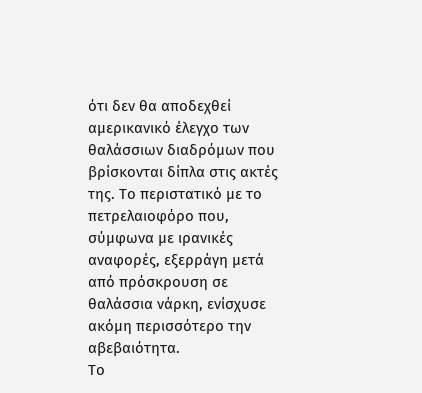ότι δεν θα αποδεχθεί αμερικανικό έλεγχο των θαλάσσιων διαδρόμων που βρίσκονται δίπλα στις ακτές της. Το περιστατικό με το πετρελαιοφόρο που, σύμφωνα με ιρανικές αναφορές, εξερράγη μετά από πρόσκρουση σε θαλάσσια νάρκη, ενίσχυσε ακόμη περισσότερο την αβεβαιότητα.
Το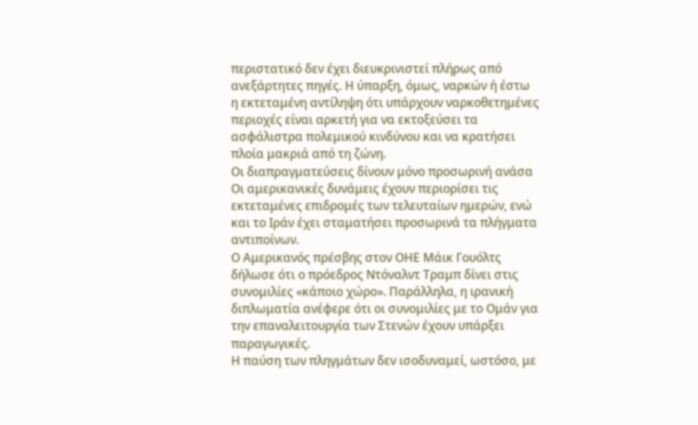περιστατικό δεν έχει διευκρινιστεί πλήρως από ανεξάρτητες πηγές. Η ύπαρξη, όμως, ναρκών ή έστω η εκτεταμένη αντίληψη ότι υπάρχουν ναρκοθετημένες περιοχές είναι αρκετή για να εκτοξεύσει τα ασφάλιστρα πολεμικού κινδύνου και να κρατήσει πλοία μακριά από τη ζώνη.
Οι διαπραγματεύσεις δίνουν μόνο προσωρινή ανάσα
Οι αμερικανικές δυνάμεις έχουν περιορίσει τις εκτεταμένες επιδρομές των τελευταίων ημερών, ενώ και το Ιράν έχει σταματήσει προσωρινά τα πλήγματα αντιποίνων.
Ο Αμερικανός πρέσβης στον ΟΗΕ Μάικ Γουόλτς δήλωσε ότι ο πρόεδρος Ντόναλντ Τραμπ δίνει στις συνομιλίες «κάποιο χώρο». Παράλληλα, η ιρανική διπλωματία ανέφερε ότι οι συνομιλίες με το Ομάν για την επαναλειτουργία των Στενών έχουν υπάρξει παραγωγικές.
Η παύση των πληγμάτων δεν ισοδυναμεί, ωστόσο, με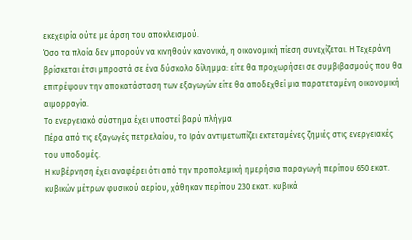εκεχειρία ούτε με άρση του αποκλεισμού.
Όσο τα πλοία δεν μπορούν να κινηθούν κανονικά, η οικονομική πίεση συνεχίζεται. Η Τεχεράνη βρίσκεται έτσι μπροστά σε ένα δύσκολο δίλημμα: είτε θα προχωρήσει σε συμβιβασμούς που θα επιτρέψουν την αποκατάσταση των εξαγωγών είτε θα αποδεχθεί μια παρατεταμένη οικονομική αιμορραγία.
Το ενεργειακό σύστημα έχει υποστεί βαρύ πλήγμα
Πέρα από τις εξαγωγές πετρελαίου, το Ιράν αντιμετωπίζει εκτεταμένες ζημιές στις ενεργειακές του υποδομές.
Η κυβέρνηση έχει αναφέρει ότι από την προπολεμική ημερήσια παραγωγή περίπου 650 εκατ. κυβικών μέτρων φυσικού αερίου, χάθηκαν περίπου 230 εκατ. κυβικά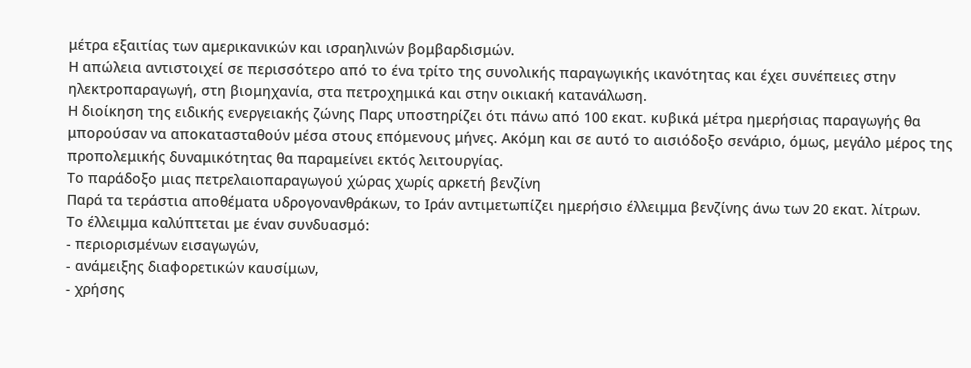μέτρα εξαιτίας των αμερικανικών και ισραηλινών βομβαρδισμών.
Η απώλεια αντιστοιχεί σε περισσότερο από το ένα τρίτο της συνολικής παραγωγικής ικανότητας και έχει συνέπειες στην ηλεκτροπαραγωγή, στη βιομηχανία, στα πετροχημικά και στην οικιακή κατανάλωση.
Η διοίκηση της ειδικής ενεργειακής ζώνης Παρς υποστηρίζει ότι πάνω από 100 εκατ. κυβικά μέτρα ημερήσιας παραγωγής θα μπορούσαν να αποκατασταθούν μέσα στους επόμενους μήνες. Ακόμη και σε αυτό το αισιόδοξο σενάριο, όμως, μεγάλο μέρος της προπολεμικής δυναμικότητας θα παραμείνει εκτός λειτουργίας.
Το παράδοξο μιας πετρελαιοπαραγωγού χώρας χωρίς αρκετή βενζίνη
Παρά τα τεράστια αποθέματα υδρογονανθράκων, το Ιράν αντιμετωπίζει ημερήσιο έλλειμμα βενζίνης άνω των 20 εκατ. λίτρων.
Το έλλειμμα καλύπτεται με έναν συνδυασμό:
- περιορισμένων εισαγωγών,
- ανάμειξης διαφορετικών καυσίμων,
- χρήσης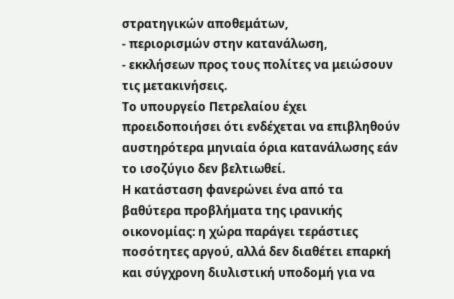στρατηγικών αποθεμάτων,
- περιορισμών στην κατανάλωση,
- εκκλήσεων προς τους πολίτες να μειώσουν τις μετακινήσεις.
Το υπουργείο Πετρελαίου έχει προειδοποιήσει ότι ενδέχεται να επιβληθούν αυστηρότερα μηνιαία όρια κατανάλωσης εάν το ισοζύγιο δεν βελτιωθεί.
Η κατάσταση φανερώνει ένα από τα βαθύτερα προβλήματα της ιρανικής οικονομίας: η χώρα παράγει τεράστιες ποσότητες αργού, αλλά δεν διαθέτει επαρκή και σύγχρονη διυλιστική υποδομή για να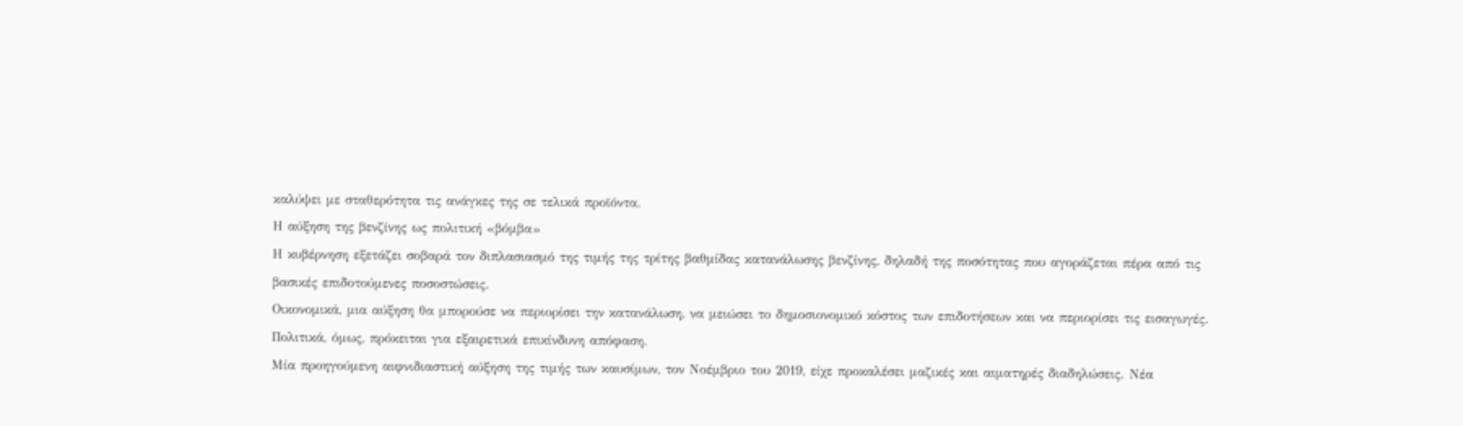καλύψει με σταθερότητα τις ανάγκες της σε τελικά προϊόντα.
Η αύξηση της βενζίνης ως πολιτική «βόμβα»
Η κυβέρνηση εξετάζει σοβαρά τον διπλασιασμό της τιμής της τρίτης βαθμίδας κατανάλωσης βενζίνης, δηλαδή της ποσότητας που αγοράζεται πέρα από τις βασικές επιδοτούμενες ποσοστώσεις.
Οικονομικά, μια αύξηση θα μπορούσε να περιορίσει την κατανάλωση, να μειώσει το δημοσιονομικό κόστος των επιδοτήσεων και να περιορίσει τις εισαγωγές.
Πολιτικά, όμως, πρόκειται για εξαιρετικά επικίνδυνη απόφαση.
Μία προηγούμενη αιφνιδιαστική αύξηση της τιμής των καυσίμων, τον Νοέμβριο του 2019, είχε προκαλέσει μαζικές και αιματηρές διαδηλώσεις. Νέα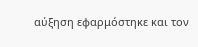αύξηση εφαρμόστηκε και τον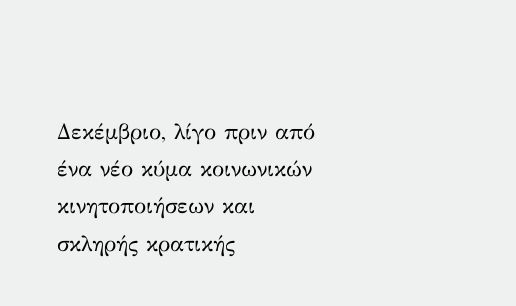Δεκέμβριο, λίγο πριν από ένα νέο κύμα κοινωνικών κινητοποιήσεων και σκληρής κρατικής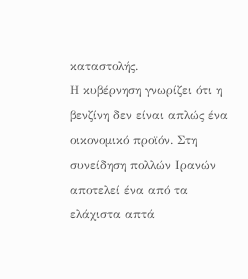καταστολής.
Η κυβέρνηση γνωρίζει ότι η βενζίνη δεν είναι απλώς ένα οικονομικό προϊόν. Στη συνείδηση πολλών Ιρανών αποτελεί ένα από τα ελάχιστα απτά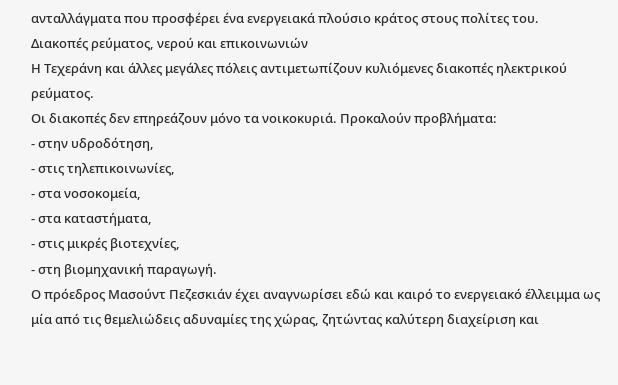ανταλλάγματα που προσφέρει ένα ενεργειακά πλούσιο κράτος στους πολίτες του.
Διακοπές ρεύματος, νερού και επικοινωνιών
Η Τεχεράνη και άλλες μεγάλες πόλεις αντιμετωπίζουν κυλιόμενες διακοπές ηλεκτρικού ρεύματος.
Οι διακοπές δεν επηρεάζουν μόνο τα νοικοκυριά. Προκαλούν προβλήματα:
- στην υδροδότηση,
- στις τηλεπικοινωνίες,
- στα νοσοκομεία,
- στα καταστήματα,
- στις μικρές βιοτεχνίες,
- στη βιομηχανική παραγωγή.
Ο πρόεδρος Μασούντ Πεζεσκιάν έχει αναγνωρίσει εδώ και καιρό το ενεργειακό έλλειμμα ως μία από τις θεμελιώδεις αδυναμίες της χώρας, ζητώντας καλύτερη διαχείριση και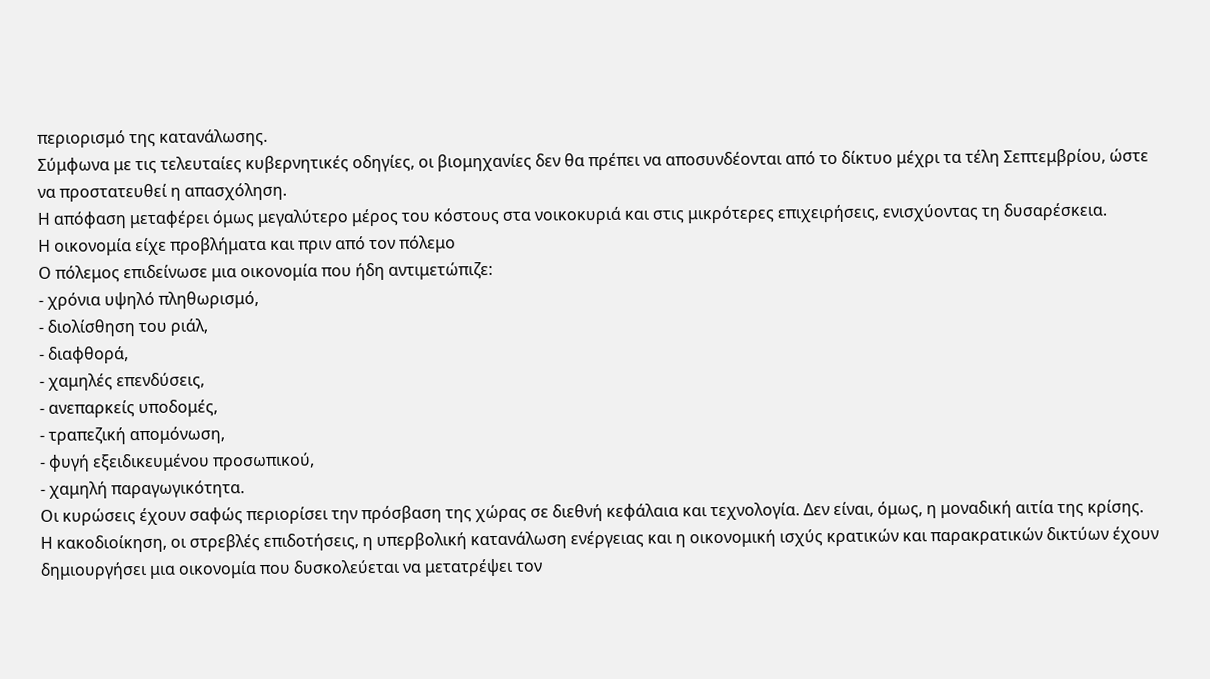περιορισμό της κατανάλωσης.
Σύμφωνα με τις τελευταίες κυβερνητικές οδηγίες, οι βιομηχανίες δεν θα πρέπει να αποσυνδέονται από το δίκτυο μέχρι τα τέλη Σεπτεμβρίου, ώστε να προστατευθεί η απασχόληση.
Η απόφαση μεταφέρει όμως μεγαλύτερο μέρος του κόστους στα νοικοκυριά και στις μικρότερες επιχειρήσεις, ενισχύοντας τη δυσαρέσκεια.
Η οικονομία είχε προβλήματα και πριν από τον πόλεμο
Ο πόλεμος επιδείνωσε μια οικονομία που ήδη αντιμετώπιζε:
- χρόνια υψηλό πληθωρισμό,
- διολίσθηση του ριάλ,
- διαφθορά,
- χαμηλές επενδύσεις,
- ανεπαρκείς υποδομές,
- τραπεζική απομόνωση,
- φυγή εξειδικευμένου προσωπικού,
- χαμηλή παραγωγικότητα.
Οι κυρώσεις έχουν σαφώς περιορίσει την πρόσβαση της χώρας σε διεθνή κεφάλαια και τεχνολογία. Δεν είναι, όμως, η μοναδική αιτία της κρίσης.
Η κακοδιοίκηση, οι στρεβλές επιδοτήσεις, η υπερβολική κατανάλωση ενέργειας και η οικονομική ισχύς κρατικών και παρακρατικών δικτύων έχουν δημιουργήσει μια οικονομία που δυσκολεύεται να μετατρέψει τον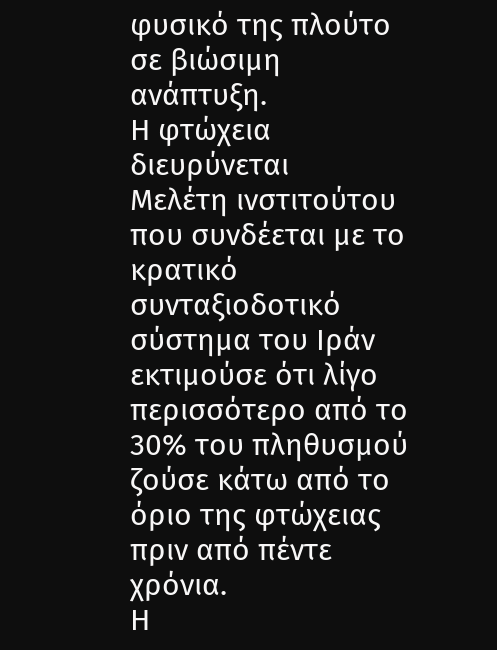φυσικό της πλούτο σε βιώσιμη ανάπτυξη.
Η φτώχεια διευρύνεται
Μελέτη ινστιτούτου που συνδέεται με το κρατικό συνταξιοδοτικό σύστημα του Ιράν εκτιμούσε ότι λίγο περισσότερο από το 30% του πληθυσμού ζούσε κάτω από το όριο της φτώχειας πριν από πέντε χρόνια.
Η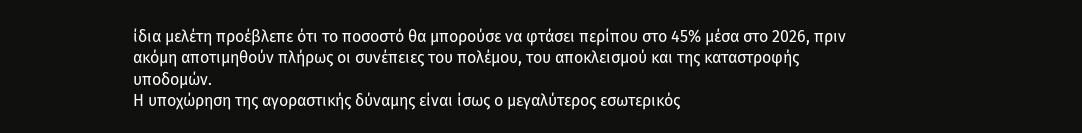ίδια μελέτη προέβλεπε ότι το ποσοστό θα μπορούσε να φτάσει περίπου στο 45% μέσα στο 2026, πριν ακόμη αποτιμηθούν πλήρως οι συνέπειες του πολέμου, του αποκλεισμού και της καταστροφής υποδομών.
Η υποχώρηση της αγοραστικής δύναμης είναι ίσως ο μεγαλύτερος εσωτερικός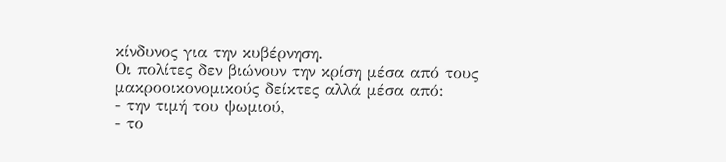κίνδυνος για την κυβέρνηση.
Οι πολίτες δεν βιώνουν την κρίση μέσα από τους μακροοικονομικούς δείκτες αλλά μέσα από:
- την τιμή του ψωμιού,
- το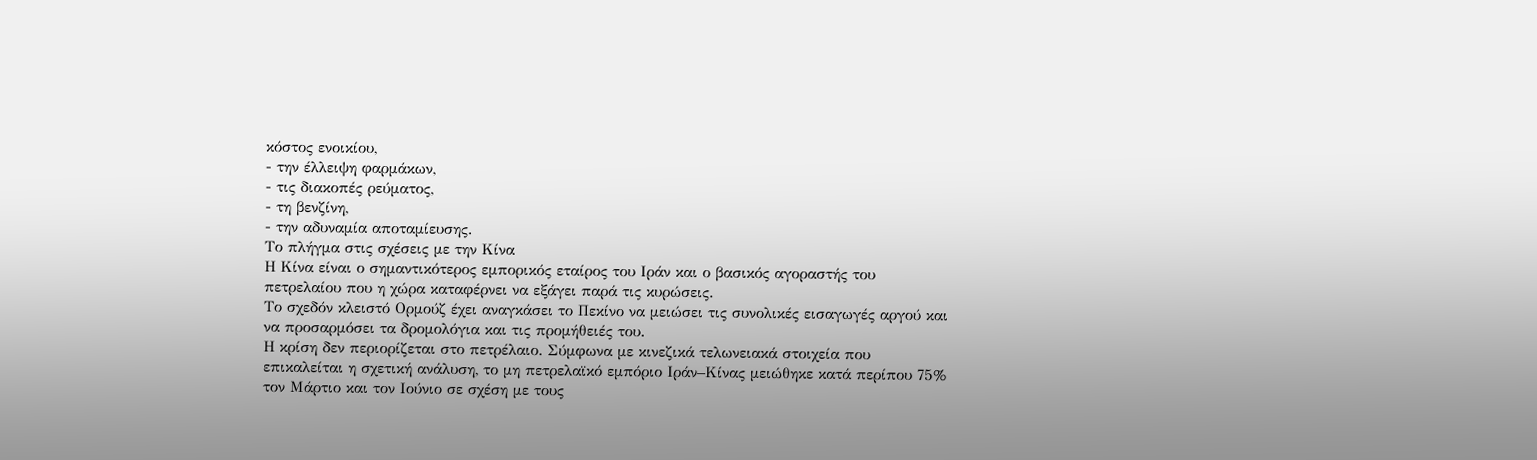κόστος ενοικίου,
- την έλλειψη φαρμάκων,
- τις διακοπές ρεύματος,
- τη βενζίνη,
- την αδυναμία αποταμίευσης.
Το πλήγμα στις σχέσεις με την Κίνα
Η Κίνα είναι ο σημαντικότερος εμπορικός εταίρος του Ιράν και ο βασικός αγοραστής του πετρελαίου που η χώρα καταφέρνει να εξάγει παρά τις κυρώσεις.
Το σχεδόν κλειστό Ορμούζ έχει αναγκάσει το Πεκίνο να μειώσει τις συνολικές εισαγωγές αργού και να προσαρμόσει τα δρομολόγια και τις προμήθειές του.
Η κρίση δεν περιορίζεται στο πετρέλαιο. Σύμφωνα με κινεζικά τελωνειακά στοιχεία που επικαλείται η σχετική ανάλυση, το μη πετρελαϊκό εμπόριο Ιράν–Κίνας μειώθηκε κατά περίπου 75% τον Μάρτιο και τον Ιούνιο σε σχέση με τους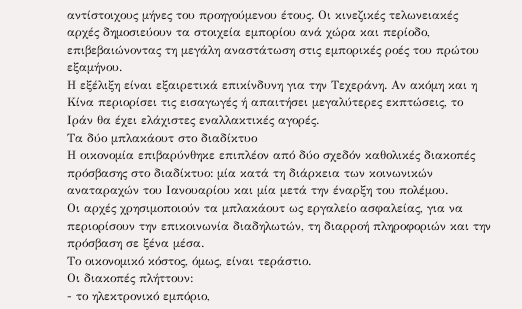αντίστοιχους μήνες του προηγούμενου έτους. Οι κινεζικές τελωνειακές αρχές δημοσιεύουν τα στοιχεία εμπορίου ανά χώρα και περίοδο, επιβεβαιώνοντας τη μεγάλη αναστάτωση στις εμπορικές ροές του πρώτου εξαμήνου.
Η εξέλιξη είναι εξαιρετικά επικίνδυνη για την Τεχεράνη. Αν ακόμη και η Κίνα περιορίσει τις εισαγωγές ή απαιτήσει μεγαλύτερες εκπτώσεις, το Ιράν θα έχει ελάχιστες εναλλακτικές αγορές.
Τα δύο μπλακάουτ στο διαδίκτυο
Η οικονομία επιβαρύνθηκε επιπλέον από δύο σχεδόν καθολικές διακοπές πρόσβασης στο διαδίκτυο: μία κατά τη διάρκεια των κοινωνικών αναταραχών του Ιανουαρίου και μία μετά την έναρξη του πολέμου.
Οι αρχές χρησιμοποιούν τα μπλακάουτ ως εργαλείο ασφαλείας, για να περιορίσουν την επικοινωνία διαδηλωτών, τη διαρροή πληροφοριών και την πρόσβαση σε ξένα μέσα.
Το οικονομικό κόστος, όμως, είναι τεράστιο.
Οι διακοπές πλήττουν:
- το ηλεκτρονικό εμπόριο,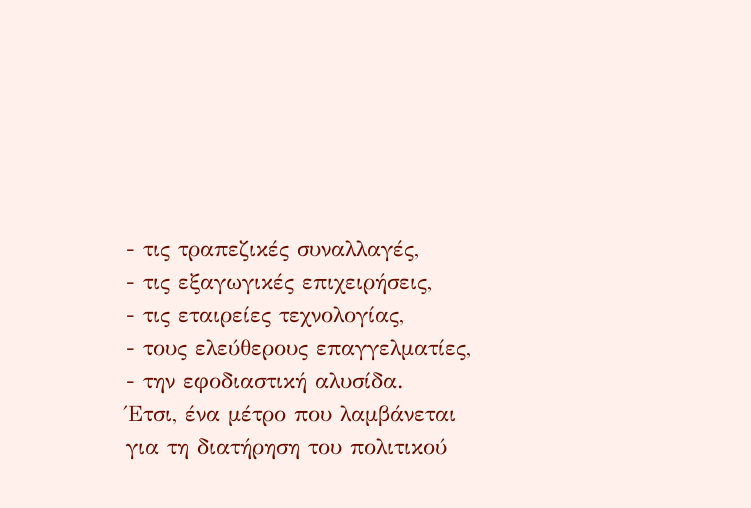- τις τραπεζικές συναλλαγές,
- τις εξαγωγικές επιχειρήσεις,
- τις εταιρείες τεχνολογίας,
- τους ελεύθερους επαγγελματίες,
- την εφοδιαστική αλυσίδα.
Έτσι, ένα μέτρο που λαμβάνεται για τη διατήρηση του πολιτικού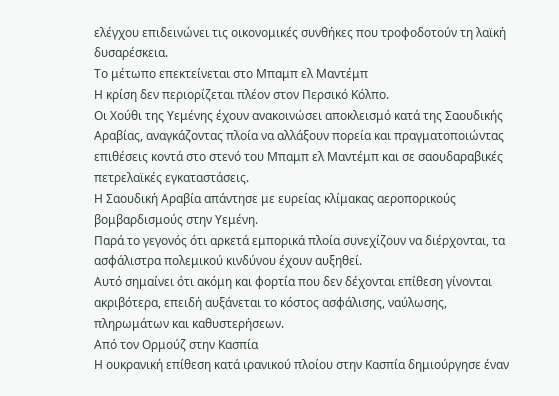ελέγχου επιδεινώνει τις οικονομικές συνθήκες που τροφοδοτούν τη λαϊκή δυσαρέσκεια.
Το μέτωπο επεκτείνεται στο Μπαμπ ελ Μαντέμπ
Η κρίση δεν περιορίζεται πλέον στον Περσικό Κόλπο.
Οι Χούθι της Υεμένης έχουν ανακοινώσει αποκλεισμό κατά της Σαουδικής Αραβίας, αναγκάζοντας πλοία να αλλάξουν πορεία και πραγματοποιώντας επιθέσεις κοντά στο στενό του Μπαμπ ελ Μαντέμπ και σε σαουδαραβικές πετρελαϊκές εγκαταστάσεις.
Η Σαουδική Αραβία απάντησε με ευρείας κλίμακας αεροπορικούς βομβαρδισμούς στην Υεμένη.
Παρά το γεγονός ότι αρκετά εμπορικά πλοία συνεχίζουν να διέρχονται, τα ασφάλιστρα πολεμικού κινδύνου έχουν αυξηθεί.
Αυτό σημαίνει ότι ακόμη και φορτία που δεν δέχονται επίθεση γίνονται ακριβότερα, επειδή αυξάνεται το κόστος ασφάλισης, ναύλωσης, πληρωμάτων και καθυστερήσεων.
Από τον Ορμούζ στην Κασπία
Η ουκρανική επίθεση κατά ιρανικού πλοίου στην Κασπία δημιούργησε έναν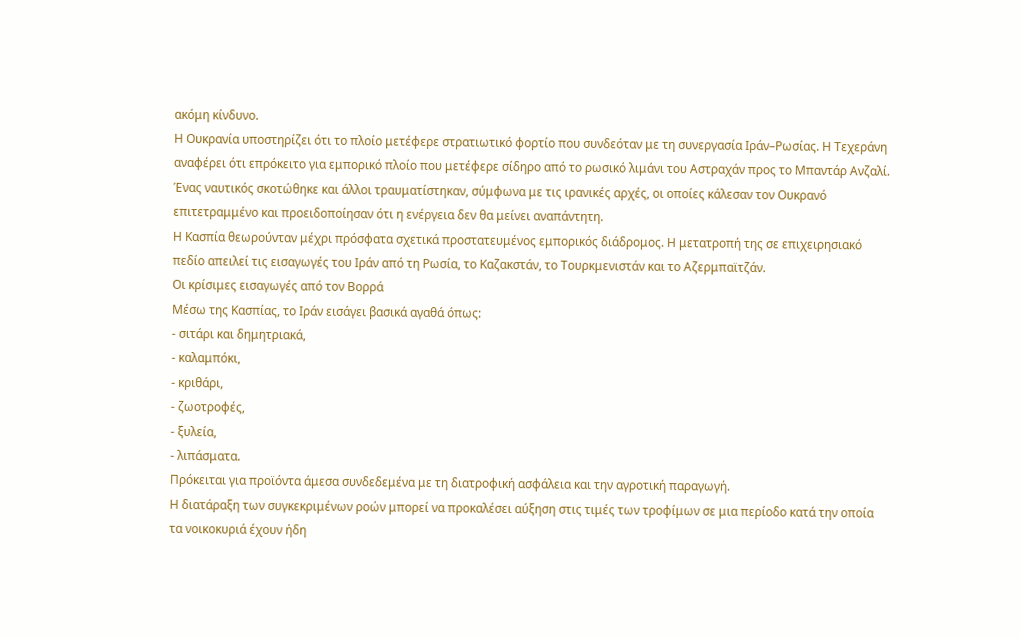ακόμη κίνδυνο.
Η Ουκρανία υποστηρίζει ότι το πλοίο μετέφερε στρατιωτικό φορτίο που συνδεόταν με τη συνεργασία Ιράν–Ρωσίας. Η Τεχεράνη αναφέρει ότι επρόκειτο για εμπορικό πλοίο που μετέφερε σίδηρο από το ρωσικό λιμάνι του Αστραχάν προς το Μπαντάρ Ανζαλί.
Ένας ναυτικός σκοτώθηκε και άλλοι τραυματίστηκαν, σύμφωνα με τις ιρανικές αρχές, οι οποίες κάλεσαν τον Ουκρανό επιτετραμμένο και προειδοποίησαν ότι η ενέργεια δεν θα μείνει αναπάντητη.
Η Κασπία θεωρούνταν μέχρι πρόσφατα σχετικά προστατευμένος εμπορικός διάδρομος. Η μετατροπή της σε επιχειρησιακό πεδίο απειλεί τις εισαγωγές του Ιράν από τη Ρωσία, το Καζακστάν, το Τουρκμενιστάν και το Αζερμπαϊτζάν.
Οι κρίσιμες εισαγωγές από τον Βορρά
Μέσω της Κασπίας, το Ιράν εισάγει βασικά αγαθά όπως:
- σιτάρι και δημητριακά,
- καλαμπόκι,
- κριθάρι,
- ζωοτροφές,
- ξυλεία,
- λιπάσματα.
Πρόκειται για προϊόντα άμεσα συνδεδεμένα με τη διατροφική ασφάλεια και την αγροτική παραγωγή.
Η διατάραξη των συγκεκριμένων ροών μπορεί να προκαλέσει αύξηση στις τιμές των τροφίμων σε μια περίοδο κατά την οποία τα νοικοκυριά έχουν ήδη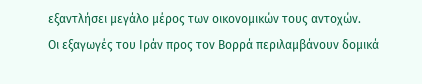εξαντλήσει μεγάλο μέρος των οικονομικών τους αντοχών.
Οι εξαγωγές του Ιράν προς τον Βορρά περιλαμβάνουν δομικά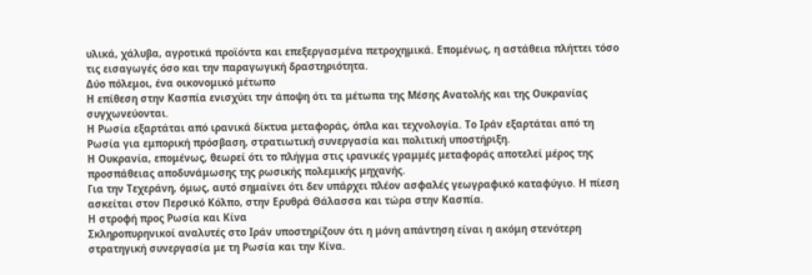υλικά, χάλυβα, αγροτικά προϊόντα και επεξεργασμένα πετροχημικά. Επομένως, η αστάθεια πλήττει τόσο τις εισαγωγές όσο και την παραγωγική δραστηριότητα.
Δύο πόλεμοι, ένα οικονομικό μέτωπο
Η επίθεση στην Κασπία ενισχύει την άποψη ότι τα μέτωπα της Μέσης Ανατολής και της Ουκρανίας συγχωνεύονται.
Η Ρωσία εξαρτάται από ιρανικά δίκτυα μεταφοράς, όπλα και τεχνολογία. Το Ιράν εξαρτάται από τη Ρωσία για εμπορική πρόσβαση, στρατιωτική συνεργασία και πολιτική υποστήριξη.
Η Ουκρανία, επομένως, θεωρεί ότι το πλήγμα στις ιρανικές γραμμές μεταφοράς αποτελεί μέρος της προσπάθειας αποδυνάμωσης της ρωσικής πολεμικής μηχανής.
Για την Τεχεράνη, όμως, αυτό σημαίνει ότι δεν υπάρχει πλέον ασφαλές γεωγραφικό καταφύγιο. Η πίεση ασκείται στον Περσικό Κόλπο, στην Ερυθρά Θάλασσα και τώρα στην Κασπία.
Η στροφή προς Ρωσία και Κίνα
Σκληροπυρηνικοί αναλυτές στο Ιράν υποστηρίζουν ότι η μόνη απάντηση είναι η ακόμη στενότερη στρατηγική συνεργασία με τη Ρωσία και την Κίνα.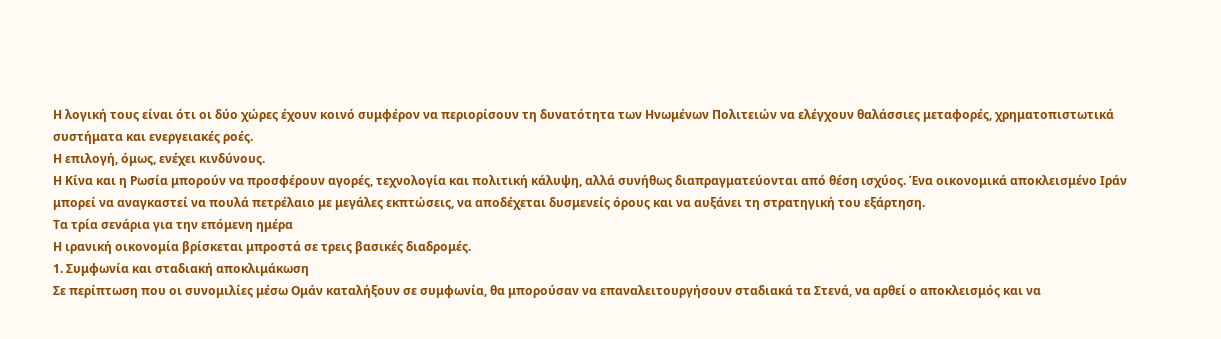Η λογική τους είναι ότι οι δύο χώρες έχουν κοινό συμφέρον να περιορίσουν τη δυνατότητα των Ηνωμένων Πολιτειών να ελέγχουν θαλάσσιες μεταφορές, χρηματοπιστωτικά συστήματα και ενεργειακές ροές.
Η επιλογή, όμως, ενέχει κινδύνους.
Η Κίνα και η Ρωσία μπορούν να προσφέρουν αγορές, τεχνολογία και πολιτική κάλυψη, αλλά συνήθως διαπραγματεύονται από θέση ισχύος. Ένα οικονομικά αποκλεισμένο Ιράν μπορεί να αναγκαστεί να πουλά πετρέλαιο με μεγάλες εκπτώσεις, να αποδέχεται δυσμενείς όρους και να αυξάνει τη στρατηγική του εξάρτηση.
Τα τρία σενάρια για την επόμενη ημέρα
Η ιρανική οικονομία βρίσκεται μπροστά σε τρεις βασικές διαδρομές.
1. Συμφωνία και σταδιακή αποκλιμάκωση
Σε περίπτωση που οι συνομιλίες μέσω Ομάν καταλήξουν σε συμφωνία, θα μπορούσαν να επαναλειτουργήσουν σταδιακά τα Στενά, να αρθεί ο αποκλεισμός και να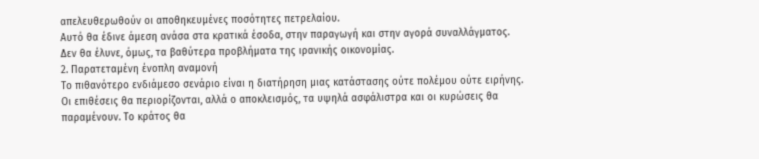απελευθερωθούν οι αποθηκευμένες ποσότητες πετρελαίου.
Αυτό θα έδινε άμεση ανάσα στα κρατικά έσοδα, στην παραγωγή και στην αγορά συναλλάγματος.
Δεν θα έλυνε, όμως, τα βαθύτερα προβλήματα της ιρανικής οικονομίας.
2. Παρατεταμένη ένοπλη αναμονή
Το πιθανότερο ενδιάμεσο σενάριο είναι η διατήρηση μιας κατάστασης ούτε πολέμου ούτε ειρήνης.
Οι επιθέσεις θα περιορίζονται, αλλά ο αποκλεισμός, τα υψηλά ασφάλιστρα και οι κυρώσεις θα παραμένουν. Το κράτος θα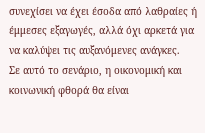συνεχίσει να έχει έσοδα από λαθραίες ή έμμεσες εξαγωγές, αλλά όχι αρκετά για να καλύψει τις αυξανόμενες ανάγκες.
Σε αυτό το σενάριο, η οικονομική και κοινωνική φθορά θα είναι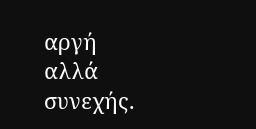αργή αλλά συνεχής.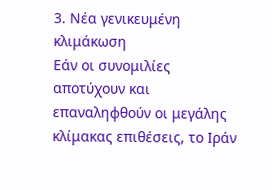3. Νέα γενικευμένη κλιμάκωση
Εάν οι συνομιλίες αποτύχουν και επαναληφθούν οι μεγάλης κλίμακας επιθέσεις, το Ιράν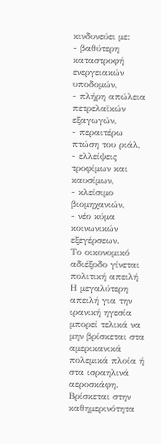κινδυνεύει με:
- βαθύτερη καταστροφή ενεργειακών υποδομών,
- πλήρη απώλεια πετρελαϊκών εξαγωγών,
- περαιτέρω πτώση του ριάλ,
- ελλείψεις τροφίμων και καυσίμων,
- κλείσιμο βιομηχανιών,
- νέο κύμα κοινωνικών εξεγέρσεων.
Το οικονομικό αδιέξοδο γίνεται πολιτική απειλή
Η μεγαλύτερη απειλή για την ιρανική ηγεσία μπορεί τελικά να μην βρίσκεται στα αμερικανικά πολεμικά πλοία ή στα ισραηλινά αεροσκάφη.
Βρίσκεται στην καθημερινότητα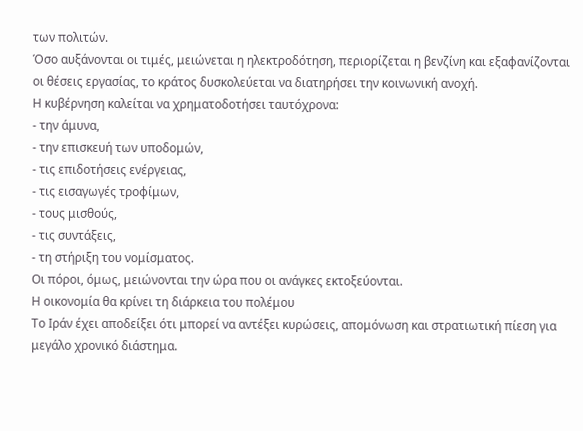των πολιτών.
Όσο αυξάνονται οι τιμές, μειώνεται η ηλεκτροδότηση, περιορίζεται η βενζίνη και εξαφανίζονται οι θέσεις εργασίας, το κράτος δυσκολεύεται να διατηρήσει την κοινωνική ανοχή.
Η κυβέρνηση καλείται να χρηματοδοτήσει ταυτόχρονα:
- την άμυνα,
- την επισκευή των υποδομών,
- τις επιδοτήσεις ενέργειας,
- τις εισαγωγές τροφίμων,
- τους μισθούς,
- τις συντάξεις,
- τη στήριξη του νομίσματος.
Οι πόροι, όμως, μειώνονται την ώρα που οι ανάγκες εκτοξεύονται.
Η οικονομία θα κρίνει τη διάρκεια του πολέμου
Το Ιράν έχει αποδείξει ότι μπορεί να αντέξει κυρώσεις, απομόνωση και στρατιωτική πίεση για μεγάλο χρονικό διάστημα.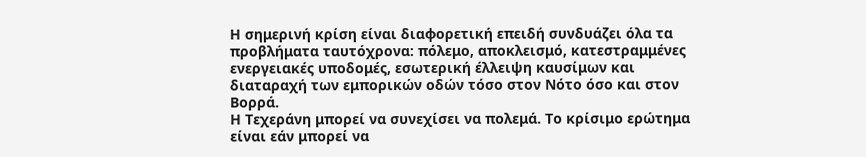Η σημερινή κρίση είναι διαφορετική επειδή συνδυάζει όλα τα προβλήματα ταυτόχρονα: πόλεμο, αποκλεισμό, κατεστραμμένες ενεργειακές υποδομές, εσωτερική έλλειψη καυσίμων και διαταραχή των εμπορικών οδών τόσο στον Νότο όσο και στον Βορρά.
Η Τεχεράνη μπορεί να συνεχίσει να πολεμά. Το κρίσιμο ερώτημα είναι εάν μπορεί να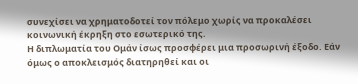συνεχίσει να χρηματοδοτεί τον πόλεμο χωρίς να προκαλέσει κοινωνική έκρηξη στο εσωτερικό της.
Η διπλωματία του Ομάν ίσως προσφέρει μια προσωρινή έξοδο. Εάν όμως ο αποκλεισμός διατηρηθεί και οι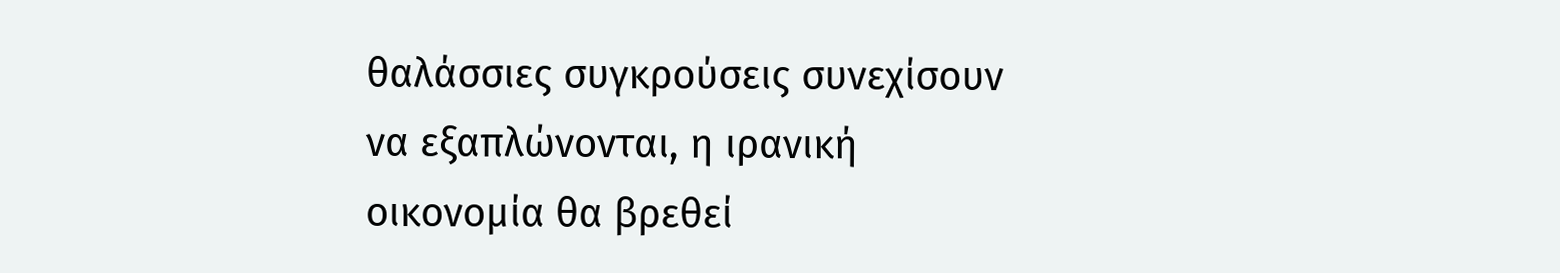θαλάσσιες συγκρούσεις συνεχίσουν να εξαπλώνονται, η ιρανική οικονομία θα βρεθεί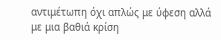αντιμέτωπη όχι απλώς με ύφεση αλλά με μια βαθιά κρίση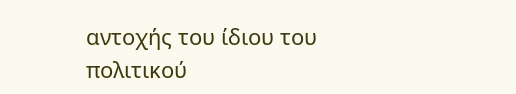αντοχής του ίδιου του πολιτικού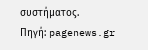συστήματος.
Πηγή: pagenews.gr